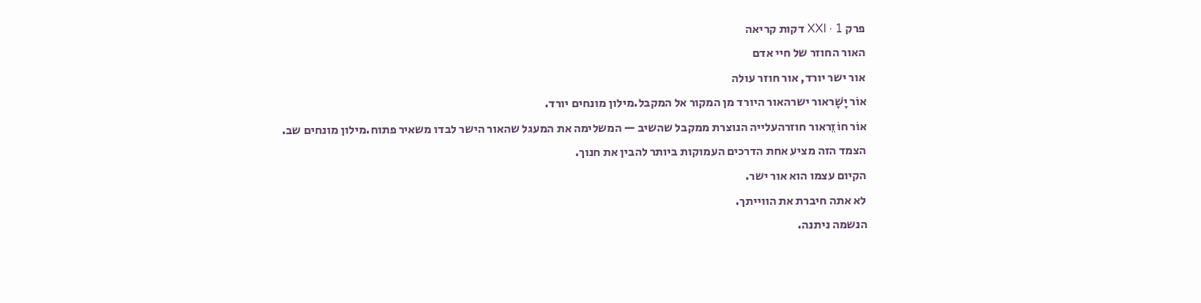פרק XXI · 1 דקות קריאה
האור החוזר של חיי אדם
אור ישר יורד, אור חוזר עולה
אוֹר יָשָׁראור ישרהאור היורד מן המקור אל המקבל.מילון מונחים יורד.
אוֹר חוֹזֵראור חוזרהעלייה הנוצרת ממקבל שהשיב — המשלימה את המעגל שהאור הישר לבדו משאיר פתוח.מילון מונחים שב.
הצמד הזה מציע אחת הדרכים העמוקות ביותר להבין את חנוך.
הקיום עצמו הוא אור ישר.
לא אתה חיברת את הווייתך.
הנשמה ניתנה.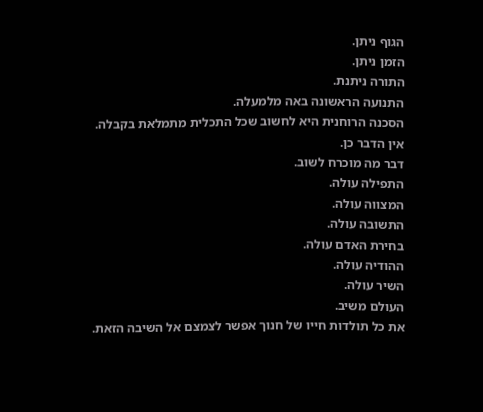הגוף ניתן.
הזמן ניתן.
התורה ניתנת.
התנועה הראשונה באה מלמעלה.
הסכנה הרוחנית היא לחשוב שכל התכלית מתמלאת בקבלה.
אין הדבר כן.
דבר מה מוכרח לשוב.
התפילה עולה.
המצווה עולה.
התשובה עולה.
בחירת האדם עולה.
ההודיה עולה.
השיר עולה.
העולם משיב.
את כל תולדות חייו של חנוך אפשר לצמצם אל השיבה הזאת.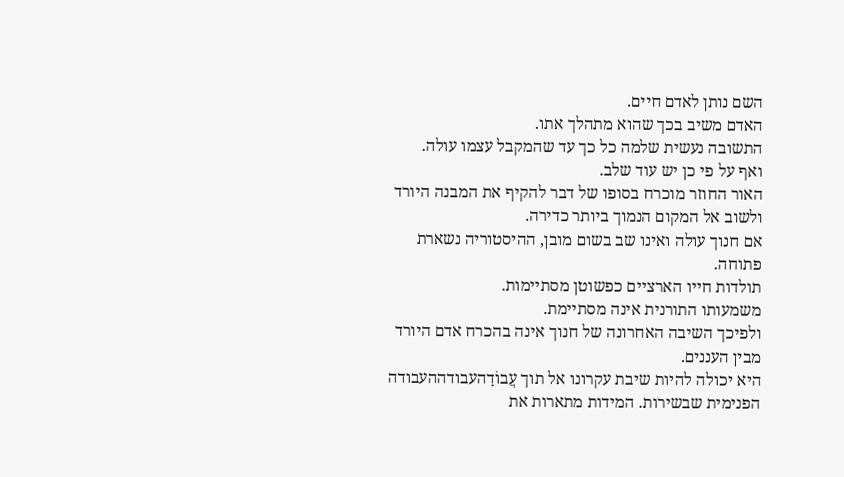השם נותן לאדם חיים.
האדם משיב בכך שהוא מתהלך אתו.
התשובה נעשית שלמה כל כך עד שהמקבל עצמו עולה.
ואף על פי כן יש עוד שלב.
האור החוזר מוכרח בסופו של דבר להקיף את המבנה היורד ולשוב אל המקום הנמוך ביותר כדירה.
אם חנוך עולה ואינו שב בשום מובן, ההיסטוריה נשארת פתוחה.
תולדות חייו הארציים כפשוטן מסתיימות.
משמעותו התורנית אינה מסתיימת.
ולפיכך השיבה האחרונה של חנוך אינה בהכרח אדם היורד מבין העננים.
היא יכולה להיות שיבת עקרונו אל תוך עֲבוֹדָהעבודההעבודה הפנימית שבשירות. המידות מתארות את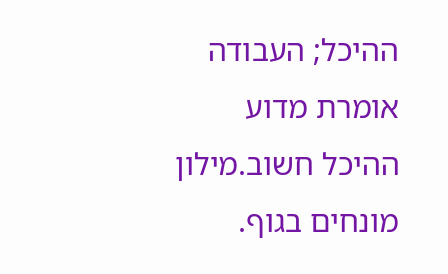ההיכל; העבודה אומרת מדוע ההיכל חשוב.מילון מונחים בגוף.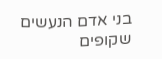בני אדם הנעשים שקופים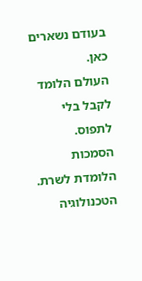בעודם נשארים כאן.
העולם הלומד לקבל בלי לתפוס.
הסמכות הלומדת לשרת.
הטכנולוגיה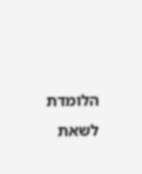הלומדת לשאת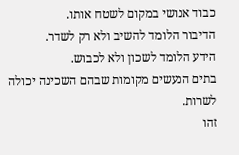כבוד אנושי במקום לשטח אותו.
הדיבור הלומד להשיב ולא רק לשדר.
הידע הלומד לשכון ולא לכבוש.
בתים הנעשים מקומות שבהם השכינה יכולה לשרות.
זהו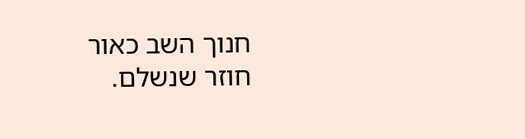חנוך השב כאור חוזר שנשלם.